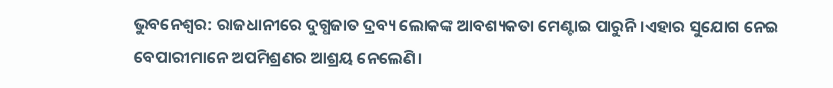ଭୁବନେଶ୍ୱର: ରାଜଧାନୀରେ ଦୁଗ୍ଧଜାତ ଦ୍ରବ୍ୟ ଲୋକଙ୍କ ଆବଶ୍ୟକତା ମେଣ୍ଟାଇ ପାରୁନି।ଏହାର ସୁଯୋଗ ନେଇ ବେପାରୀମାନେ ଅପମିଶ୍ରଣର ଆଶ୍ରୟ ନେଲେଣି।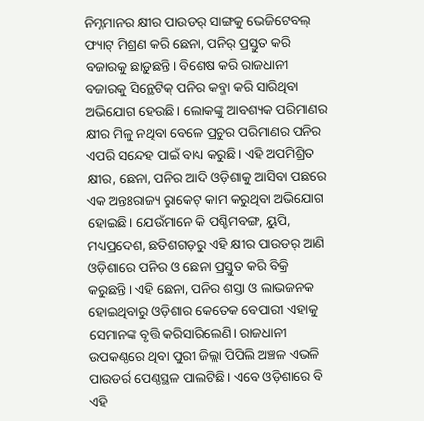ନିମ୍ନମାନର କ୍ଷୀର ପାଉଡର୍ ସାଙ୍ଗକୁ ଭେଜିଟେବଲ୍ ଫ୍ୟାଟ୍ ମିଶ୍ରଣ କରି ଛେନା, ପନିର୍ ପ୍ରସ୍ତୁତ କରି ବଜାରକୁ ଛାଡ଼ୁଛନ୍ତି। ବିଶେଷ କରି ରାଜଧାନୀ ବଜାରକୁ ସିନ୍ଥେଟିକ୍ ପନିର କବ୍ଜା କରି ସାରିଥିବା ଅଭିଯୋଗ ହେଉଛି। ଲୋକଙ୍କୁ ଆବଶ୍ୟକ ପରିମାଣର କ୍ଷୀର ମିଳୁ ନଥିବା ବେଳେ ପ୍ରଚୁର ପରିମାଣର ପନିର ଏପରି ସନ୍ଦେହ ପାଇଁ ବାଧ୍ୟ କରୁଛି। ଏହି ଅପମିଶ୍ରିତ କ୍ଷୀର, ଛେନା, ପନିର ଆଦି ଓଡ଼ିଶାକୁ ଆସିବା ପଛରେ ଏକ ଅନ୍ତଃରାଜ୍ୟ ରୢାକେଟ୍ କାମ କରୁଥିବା ଅଭିଯୋଗ ହୋଇଛି। ଯେଉଁମାନେ କି ପଶ୍ଚିମବଙ୍ଗ, ୟୁପି, ମଧ୍ୟପ୍ରଦେଶ, ଛତିଶଗଡ଼ରୁ ଏହି କ୍ଷୀର ପାଉଡର୍ ଆଣି ଓଡ଼ିଶାରେ ପନିର ଓ ଛେନା ପ୍ରସ୍ତୁତ କରି ବିକ୍ରି କରୁଛନ୍ତି। ଏହି ଛେନା, ପନିର ଶସ୍ତା ଓ ଲାଭଜନକ ହୋଇଥିବାରୁ ଓଡ଼ିଶାର କେତେକ ବେପାରୀ ଏହାକୁ ସେମାନଙ୍କ ବୃତ୍ତି କରିସାରିଲେଣି। ରାଜଧାନୀ ଉପକଣ୍ଠରେ ଥିବା ପୁରୀ ଜିଲ୍ଲା ପିପିଲି ଅଞ୍ଚଳ ଏଭଳି ପାଉଡର୍ର ପେଣ୍ଠସ୍ଥଳ ପାଲଟିଛି। ଏବେ ଓଡ଼ିଶାରେ ବି ଏହି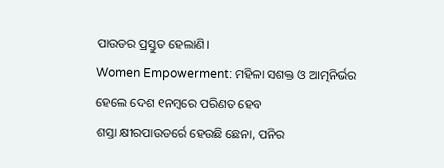ପାଉଡର ପ୍ରସ୍ତୁତ ହେଲାଣି।
Women Empowerment: ମହିଳା ସଶକ୍ତ ଓ ଆତ୍ମନିର୍ଭର ହେଲେ ଦେଶ ୧ନମ୍ବରେ ପରିଣତ ହେବ
ଶସ୍ତା କ୍ଷୀରପାଉଡର୍ରେ ହେଉଛି ଛେନା, ପନିର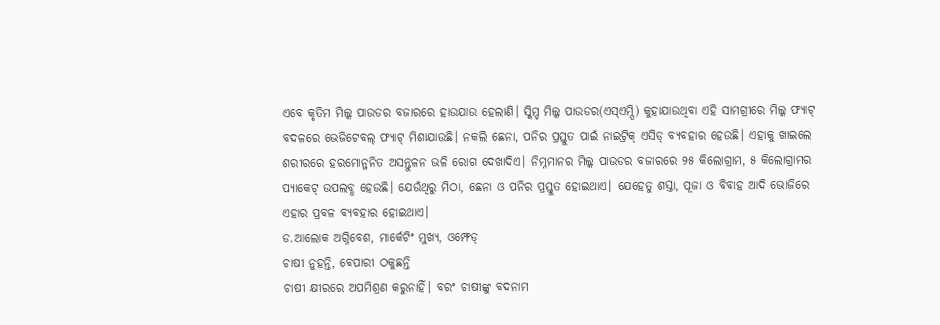ଏବେ କୃତିମ ମିଲ୍କ ପାଉଡର ବଜାରରେ ହାଉଯାଉ ହେଲାଣି। ସ୍କିମ୍ଡ ମିଲ୍କ ପାଉଡର(ଏସ୍ଏମ୍ପି) କୁହାଯାଉଥିବା ଏହି ସାମଗ୍ରୀରେ ମିଲ୍କ ଫ୍ୟାଟ୍ ବଦଳରେ ଭେଜିଟେବଲ୍ ଫ୍ୟାଟ୍ ମିଶାଯାଉଛି। ନକଲି ଛେନା, ପନିର ପ୍ରସ୍ତୁତ ପାଇଁ ନାଇଟ୍ରିକ୍ ଏସିଡ୍ ବ୍ୟବହାର ହେଉଛି। ଏହାକୁ ଖାଇଲେ ଶରୀରରେ ହରମୋନ୍ଜନିତ ଅସନ୍ତୁଳନ ଭଳି ରୋଗ ଦେଖାଦିଏ। ନିମ୍ନମାନର ମିଲ୍କ ପାଉଡର ବଜାରରେ ୨୫ କିଲୋଗ୍ରାମ, ୫ କିଲୋଗ୍ରାମର ପ୍ୟାକେଟ୍ ଉପଲବ୍ଧ ହେଉଛି। ଯେଉଁଥିରୁ ମିଠା, ଛେନା ଓ ପନିର ପ୍ରସ୍ତୁତ ହୋଇଥାଏ। ଯେହେତୁ ଶସ୍ତା, ପୂଜା ଓ ବିବାହ ଆଦି ଭୋଜିରେ ଏହାର ପ୍ରବଳ ବ୍ୟବହାର ହୋଇଥାଏ।
ଡ.ଆଲୋକ ଅଗ୍ନିବେଶ, ମାର୍କେଟିଂ ମୁଖ୍ୟ, ଓମ୍ଫେଡ୍
ଚାଷୀ ନୁହନ୍ତି, ବେପାରୀ ଠକୁଛନ୍ତି
ଚାଷୀ କ୍ଷୀରରେ ଅପମିଶ୍ରଣ କରୁନାହିଁ। ବରଂ ଚାଷୀଙ୍କୁ ବଦନାମ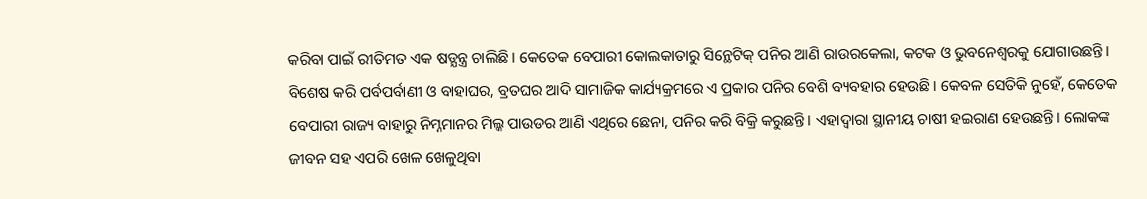କରିବା ପାଇଁ ରୀତିମତ ଏକ ଷଡ୍ଯନ୍ତ୍ର ଚାଲିଛି। କେତେକ ବେପାରୀ କୋଲକାତାରୁ ସିନ୍ଥେଟିକ୍ ପନିର ଆଣି ରାଉରକେଲା, କଟକ ଓ ଭୁବନେଶ୍ବରକୁ ଯୋଗାଉଛନ୍ତି। ବିଶେଷ କରି ପର୍ବପର୍ବାଣୀ ଓ ବାହାଘର, ବ୍ରତଘର ଆଦି ସାମାଜିକ କାର୍ଯ୍ୟକ୍ରମରେ ଏ ପ୍ରକାର ପନିର ବେଶି ବ୍ୟବହାର ହେଉଛି। କେବଳ ସେତିକି ନୁହେଁ, କେତେକ ବେପାରୀ ରାଜ୍ୟ ବାହାରୁ ନିମ୍ନମାନର ମିଲ୍କ ପାଉଡର ଆଣି ଏଥିରେ ଛେନା, ପନିର କରି ବିକ୍ରି କରୁଛନ୍ତି। ଏହାଦ୍ବାରା ସ୍ଥାନୀୟ ଚାଷୀ ହଇରାଣ ହେଉଛନ୍ତି। ଲୋକଙ୍କ ଜୀବନ ସହ ଏପରି ଖେଳ ଖେଳୁଥିବା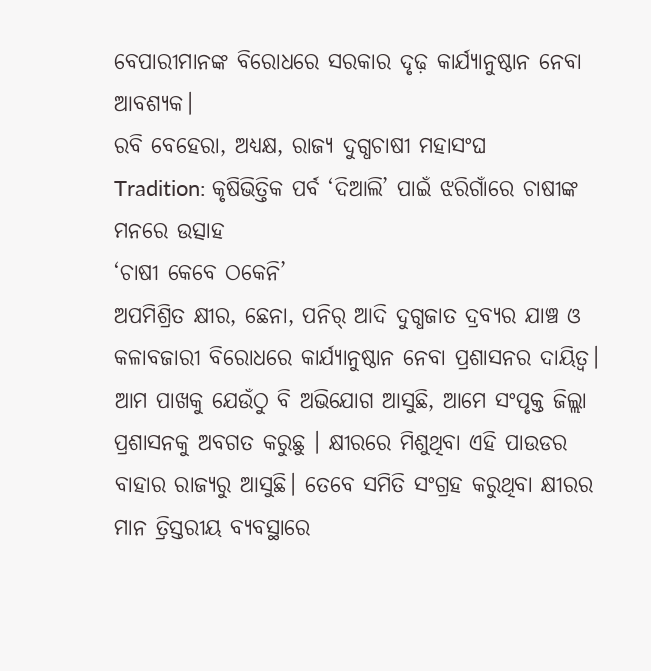ବେପାରୀମାନଙ୍କ ବିରୋଧରେ ସରକାର ଦୃଢ଼ କାର୍ଯ୍ୟାନୁଷ୍ଠାନ ନେବା ଆବଶ୍ୟକ।
ରବି ବେହେରା, ଅଧ୍ୟକ୍ଷ, ରାଜ୍ୟ ଦୁଗ୍ଧଚାଷୀ ମହାସଂଘ
Tradition: କୃଷିଭିତ୍ତିକ ପର୍ବ ‘ଦିଆଲି’ ପାଇଁ ଝରିଗାଁରେ ଚାଷୀଙ୍କ ମନରେ ଉତ୍ସାହ
‘ଚାଷୀ କେବେ ଠକେନି’
ଅପମିଶ୍ରିତ କ୍ଷୀର, ଛେନା, ପନିର୍ ଆଦି ଦୁଗ୍ଧଜାତ ଦ୍ରବ୍ୟର ଯାଞ୍ଚ ଓ କଳାବଜାରୀ ବିରୋଧରେ କାର୍ଯ୍ୟାନୁଷ୍ଠାନ ନେବା ପ୍ରଶାସନର ଦାୟିତ୍ବ। ଆମ ପାଖକୁ ଯେଉଁଠୁ ବି ଅଭିଯୋଗ ଆସୁଛି, ଆମେ ସଂପୃକ୍ତ ଜିଲ୍ଲା ପ୍ରଶାସନକୁ ଅବଗତ କରୁଛୁ । କ୍ଷୀରରେ ମିଶୁଥିବା ଏହି ପାଉଡର ବାହାର ରାଜ୍ୟରୁ ଆସୁଛି। ତେବେ ସମିତି ସଂଗ୍ରହ କରୁଥିବା କ୍ଷୀରର ମାନ ତ୍ରିସ୍ତରୀୟ ବ୍ୟବସ୍ଥାରେ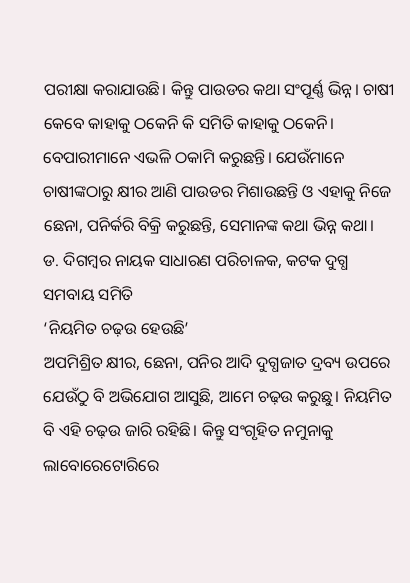ପରୀକ୍ଷା କରାଯାଉଛି। କିନ୍ତୁ ପାଉଡର କଥା ସଂପୂର୍ଣ୍ଣ ଭିନ୍ନ। ଚାଷୀ କେବେ କାହାକୁ ଠକେନି କି ସମିତି କାହାକୁ ଠକେନି। ବେପାରୀମାନେ ଏଭଳି ଠକାମି କରୁଛନ୍ତି। ଯେଉଁମାନେ ଚାଷୀଙ୍କଠାରୁ କ୍ଷୀର ଆଣି ପାଉଡର ମିଶାଉଛନ୍ତି ଓ ଏହାକୁ ନିଜେ ଛେନା, ପନିର୍କରି ବିକ୍ରି କରୁଛନ୍ତି, ସେମାନଙ୍କ କଥା ଭିନ୍ନ କଥା।
ଡ. ଦିଗମ୍ବର ନାୟକ ସାଧାରଣ ପରିଚାଳକ, କଟକ ଦୁଗ୍ଧ ସମବାୟ ସମିତି
‘ନିୟମିତ ଚଢ଼ଉ ହେଉଛି’
ଅପମିଶ୍ରିତ କ୍ଷୀର, ଛେନା, ପନିର ଆଦି ଦୁଗ୍ଧଜାତ ଦ୍ରବ୍ୟ ଉପରେ ଯେଉଁଠୁ ବି ଅଭିଯୋଗ ଆସୁଛି, ଆମେ ଚଢ଼ଉ କରୁଛୁ। ନିୟମିତ ବି ଏହି ଚଢ଼ଉ ଜାରି ରହିଛି। କିନ୍ତୁ ସଂଗୃହିତ ନମୁନାକୁ ଲାବୋରେଟୋରିରେ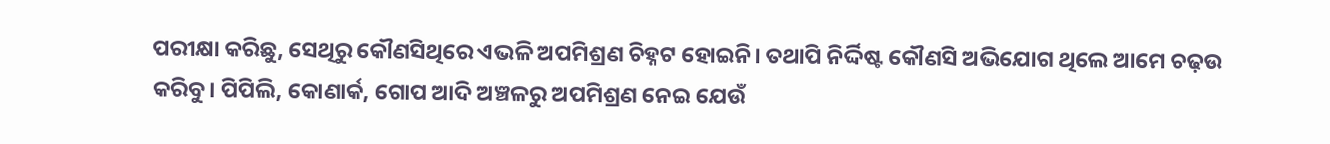ପରୀକ୍ଷା କରିଛୁ, ସେଥିରୁ କୌଣସିଥିରେ ଏଭଳି ଅପମିଶ୍ରଣ ଚିହ୍ନଟ ହୋଇନି। ତଥାପି ନିର୍ଦ୍ଦିଷ୍ଟ କୌଣସି ଅଭିଯୋଗ ଥିଲେ ଆମେ ଚଢ଼ଉ କରିବୁ। ପିପିଲି, କୋଣାର୍କ, ଗୋପ ଆଦି ଅଞ୍ଚଳରୁ ଅପମିଶ୍ରଣ ନେଇ ଯେଉଁ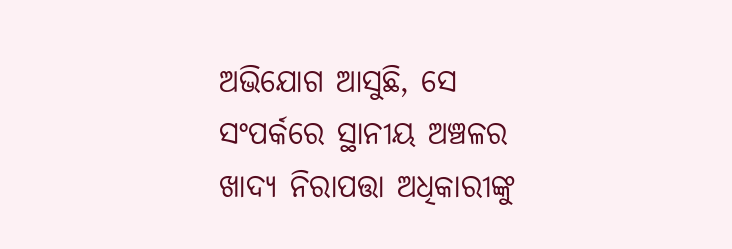ଅଭିଯୋଗ ଆସୁଛି, ସେ ସଂପର୍କରେ ସ୍ଥାନୀୟ ଅଞ୍ଚଳର ଖାଦ୍ୟ ନିରାପତ୍ତା ଅଧିକାରୀଙ୍କୁ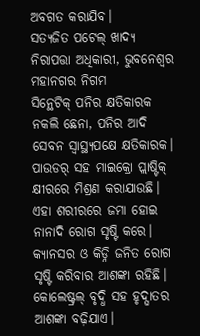ଅବଗତ କରାଯିବ।
ସତ୍ୟଜିତ ପଟେଲ୍ ଖାଦ୍ୟ ନିରାପତ୍ତା ଅଧିକାରୀ, ଭୁବନେଶ୍ବର ମହାନଗର ନିଗମ
ସିନ୍ଥେଟିକ୍ ପନିର କ୍ଷତିକାରକ
ନକଲି ଛେନା, ପନିର ଆଦି ସେବନ ସ୍ବାସ୍ଥ୍ୟପକ୍ଷେ କ୍ଷତିକାରକ। ପାଉଡର୍ ସହ ମାଇକ୍ରୋ ପ୍ଲାଷ୍ଟିକ୍ କ୍ଷୀରରେ ମିଶ୍ରଣ କରାଯାଉଛି। ଏହା ଶରୀରରେ ଜମା ହୋଇ ନାନାଦି ରୋଗ ସୃଷ୍ଟି କରେ। କ୍ୟାନସର ଓ କିଡ୍ନି ଜନିତ ରୋଗ ସୃଷ୍ଟି କରିବାର ଆଶଙ୍କା ରହିଛି। କୋଲେଷ୍ଟ୍ରଲ୍ ବୃଦ୍ଧି ସହ ହୃଦ୍ଘାତର ଆଶଙ୍କା ବଢ଼ିଯାଏ।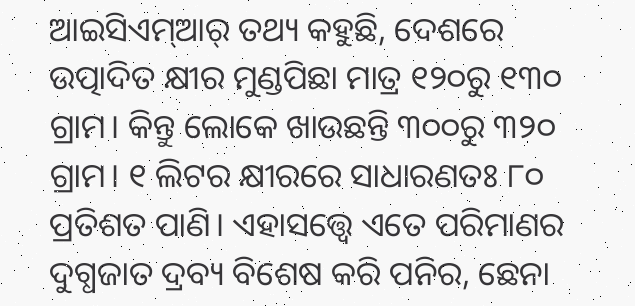ଆଇସିଏମ୍ଆର୍ ତଥ୍ୟ କହୁଛି, ଦେଶରେ ଉତ୍ପାଦିତ କ୍ଷୀର ମୁଣ୍ଡପିଛା ମାତ୍ର ୧୨୦ରୁ ୧୩୦ ଗ୍ରାମ। କିନ୍ତୁ ଲୋକେ ଖାଉଛନ୍ତି ୩୦୦ରୁ ୩୨୦ ଗ୍ରାମ। ୧ ଲିଟର କ୍ଷୀରରେ ସାଧାରଣତଃ ୮୦ ପ୍ରତିଶତ ପାଣି। ଏହାସତ୍ତ୍ବେ ଏତେ ପରିମାଣର ଦୁଗ୍ଧଜାତ ଦ୍ରବ୍ୟ ବିଶେଷ କରି ପନିର, ଛେନା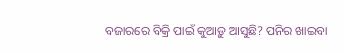ବଜାରରେ ବିକ୍ରି ପାଇଁ କୁଆଡ଼ୁ ଆସୁଛି? ପନିର ଖାଇବା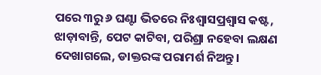ପରେ ୩ରୁ ୬ ଘଣ୍ଟା ଭିତରେ ନିଃଶ୍ବାସପ୍ରଶ୍ବାସ କଷ୍ଟ, ଝାଡ଼ାବାନ୍ତି, ପେଟ କାଟିବା, ପରିଶ୍ରା ନହେବା ଲକ୍ଷଣ ଦେଖାଗଲେ, ଡାକ୍ତରଙ୍କ ପରାମର୍ଶ ନିଅନ୍ତୁ।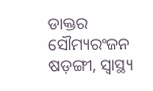ଡାକ୍ତର ସୌମ୍ୟରଂଜନ ଷଡ଼ଙ୍ଗୀ, ସ୍ବାସ୍ଥ୍ୟ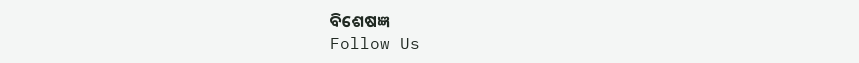ବିଶେଷଜ୍ଞ
Follow Us